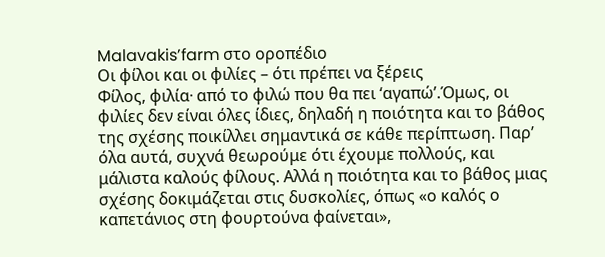Malavakis’farm στο οροπέδιο
Oι φίλοι και οι φιλίες – ότι πρέπει να ξέρεις
Φίλος, φιλία∙ από το φιλώ που θα πει ‘αγαπώ’.Όμως, οι φιλίες δεν είναι όλες ίδιες, δηλαδή η ποιότητα και το βάθος της σχέσης ποικίλλει σημαντικά σε κάθε περίπτωση. Παρ’ όλα αυτά, συχνά θεωρούμε ότι έχουμε πολλούς, και μάλιστα καλούς φίλους. Αλλά η ποιότητα και το βάθος μιας σχέσης δοκιμάζεται στις δυσκολίες, όπως «ο καλός ο καπετάνιος στη φουρτούνα φαίνεται»,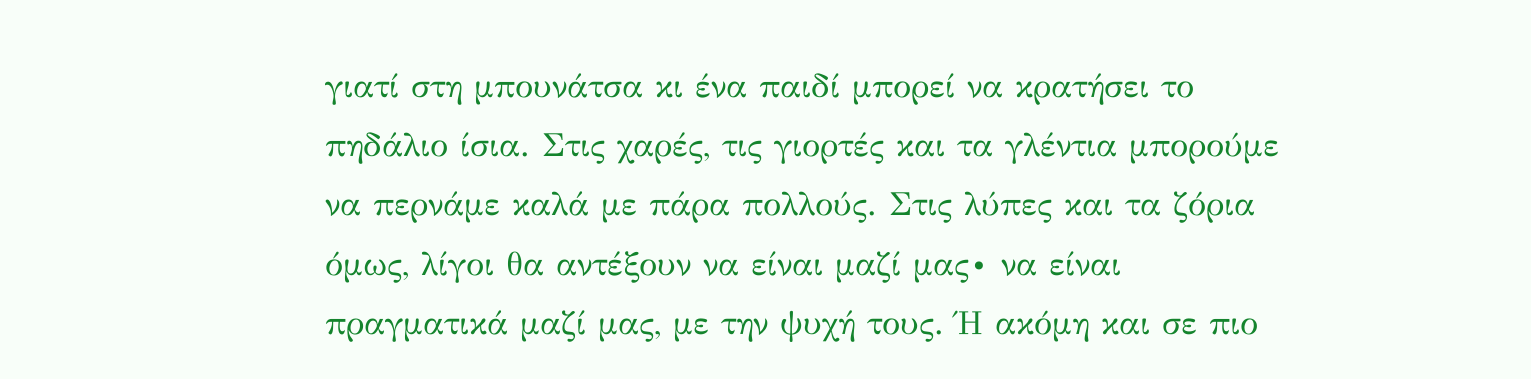γιατί στη μπουνάτσα κι ένα παιδί μπορεί να κρατήσει το πηδάλιο ίσια. Στις χαρές, τις γιορτές και τα γλέντια μπορούμε να περνάμε καλά με πάρα πολλούς. Στις λύπες και τα ζόρια όμως, λίγοι θα αντέξουν να είναι μαζί μας∙ να είναι πραγματικά μαζί μας, με την ψυχή τους. Ή ακόμη και σε πιο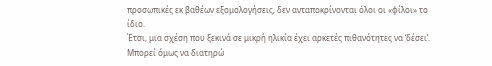προσωπικές εκ βαθέων εξομολογήσεις, δεν ανταποκρίνονται όλοι οι «φίλοι» το ίδιο.
Έτσι, μια σχέση που ξεκινά σε μικρή ηλικία έχει αρκετές πιθανότητες να ‘δέσει’. Μπορεί όμως να διατηρώ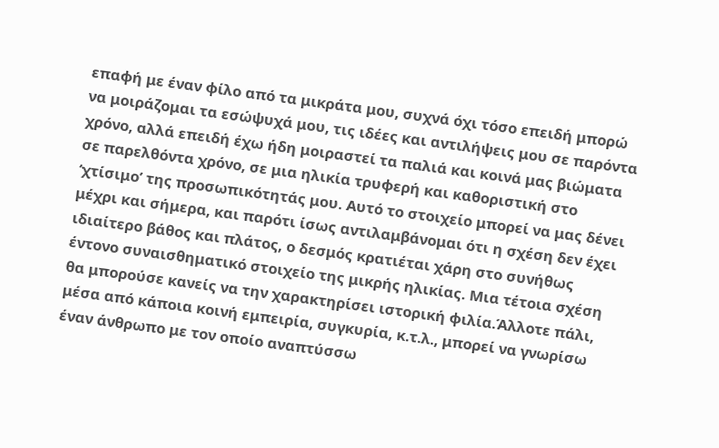επαφή με έναν φίλο από τα μικράτα μου, συχνά όχι τόσο επειδή μπορώ να μοιράζομαι τα εσώψυχά μου, τις ιδέες και αντιλήψεις μου σε παρόντα χρόνο, αλλά επειδή έχω ήδη μοιραστεί τα παλιά και κοινά μας βιώματα σε παρελθόντα χρόνο, σε μια ηλικία τρυφερή και καθοριστική στο ‘χτίσιμο’ της προσωπικότητάς μου. Αυτό το στοιχείο μπορεί να μας δένει μέχρι και σήμερα, και παρότι ίσως αντιλαμβάνομαι ότι η σχέση δεν έχει ιδιαίτερο βάθος και πλάτος, ο δεσμός κρατιέται χάρη στο συνήθως έντονο συναισθηματικό στοιχείο της μικρής ηλικίας. Μια τέτοια σχέση θα μπορούσε κανείς να την χαρακτηρίσει ιστορική φιλία.Άλλοτε πάλι, μέσα από κάποια κοινή εμπειρία, συγκυρία, κ.τ.λ., μπορεί να γνωρίσω έναν άνθρωπο με τον οποίο αναπτύσσω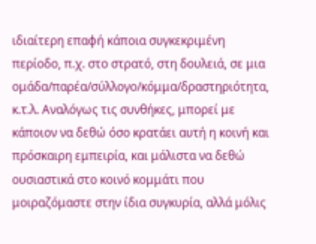ιδιαίτερη επαφή κάποια συγκεκριμένη περίοδο, π.χ. στο στρατό, στη δουλειά, σε μια ομάδα/παρέα/σύλλογο/κόμμα/δραστηριότητα, κ.τ.λ. Αναλόγως τις συνθήκες, μπορεί με κάποιον να δεθώ όσο κρατάει αυτή η κοινή και πρόσκαιρη εμπειρία, και μάλιστα να δεθώ ουσιαστικά στο κοινό κομμάτι που μοιραζόμαστε στην ίδια συγκυρία, αλλά μόλις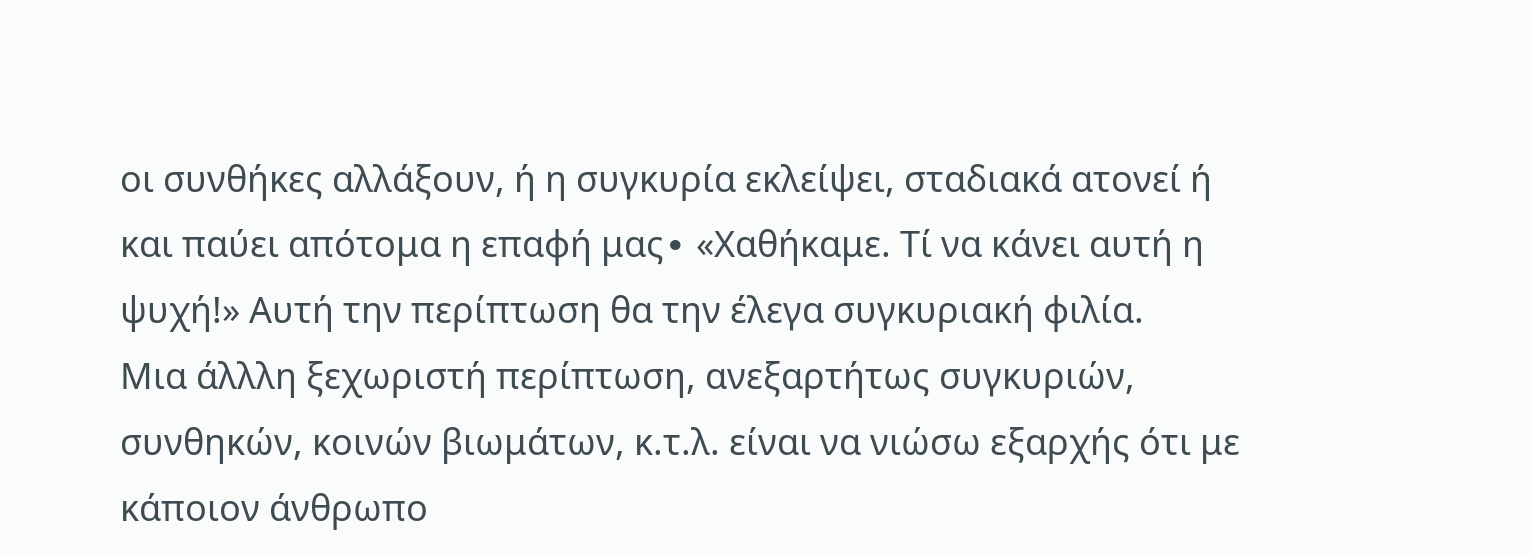οι συνθήκες αλλάξουν, ή η συγκυρία εκλείψει, σταδιακά ατονεί ή και παύει απότομα η επαφή μας∙ «Χαθήκαμε. Τί να κάνει αυτή η ψυχή!» Αυτή την περίπτωση θα την έλεγα συγκυριακή φιλία.
Μια άλλλη ξεχωριστή περίπτωση, ανεξαρτήτως συγκυριών, συνθηκών, κοινών βιωμάτων, κ.τ.λ. είναι να νιώσω εξαρχής ότι με κάποιον άνθρωπο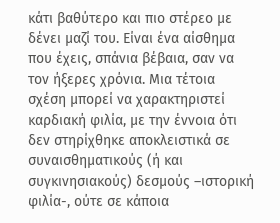κάτι βαθύτερο και πιο στέρεο με δένει μαζί του. Είναι ένα αίσθημα που έχεις, σπάνια βέβαια, σαν να τον ήξερες χρόνια. Μια τέτοια σχέση μπορεί να χαρακτηριστεί καρδιακή φιλία, με την έννοια ότι δεν στηρίχθηκε αποκλειστικά σε συναισθηματικούς (ή και συγκινησιακούς) δεσμούς –ιστορική φιλία-, ούτε σε κάποια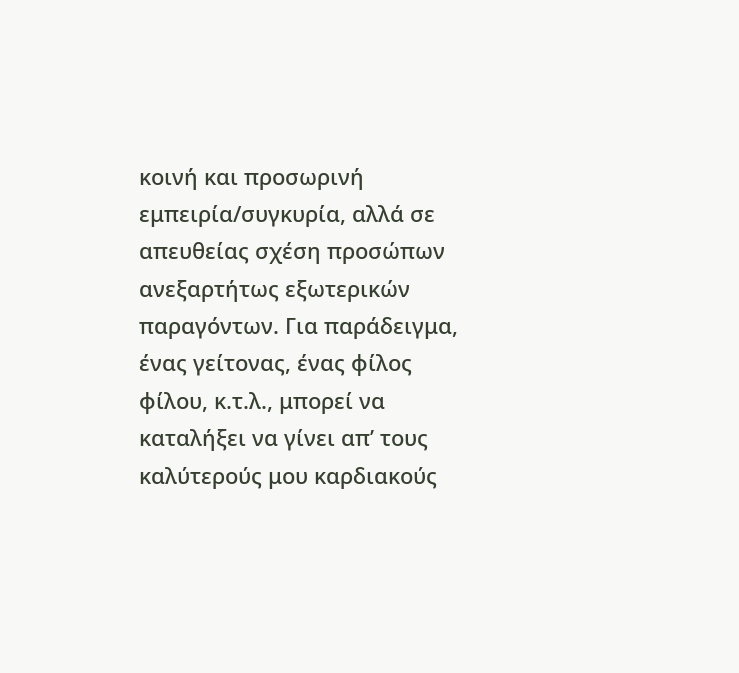κοινή και προσωρινή εμπειρία/συγκυρία, αλλά σε απευθείας σχέση προσώπων ανεξαρτήτως εξωτερικών παραγόντων. Για παράδειγμα, ένας γείτονας, ένας φίλος φίλου, κ.τ.λ., μπορεί να καταλήξει να γίνει απ’ τους καλύτερούς μου καρδιακούς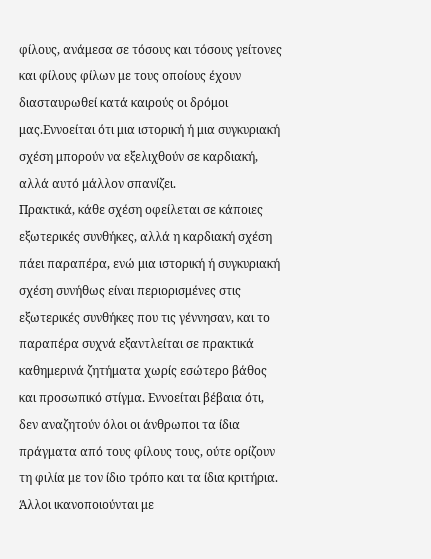φίλους, ανάμεσα σε τόσους και τόσους γείτονες και φίλους φίλων με τους οποίους έχουν διασταυρωθεί κατά καιρούς οι δρόμοι μας.Εννοείται ότι μια ιστορική ή μια συγκυριακή σχέση μπορούν να εξελιχθούν σε καρδιακή, αλλά αυτό μάλλον σπανίζει.
Πρακτικά, κάθε σχέση οφείλεται σε κάποιες εξωτερικές συνθήκες, αλλά η καρδιακή σχέση πάει παραπέρα, ενώ μια ιστορική ή συγκυριακή σχέση συνήθως είναι περιορισμένες στις εξωτερικές συνθήκες που τις γέννησαν, και το παραπέρα συχνά εξαντλείται σε πρακτικά καθημερινά ζητήματα χωρίς εσώτερο βάθος και προσωπικό στίγμα. Εννοείται βέβαια ότι, δεν αναζητούν όλοι οι άνθρωποι τα ίδια πράγματα από τους φίλους τους, ούτε ορίζουν τη φιλία με τον ίδιο τρόπο και τα ίδια κριτήρια. Άλλοι ικανοποιούνται με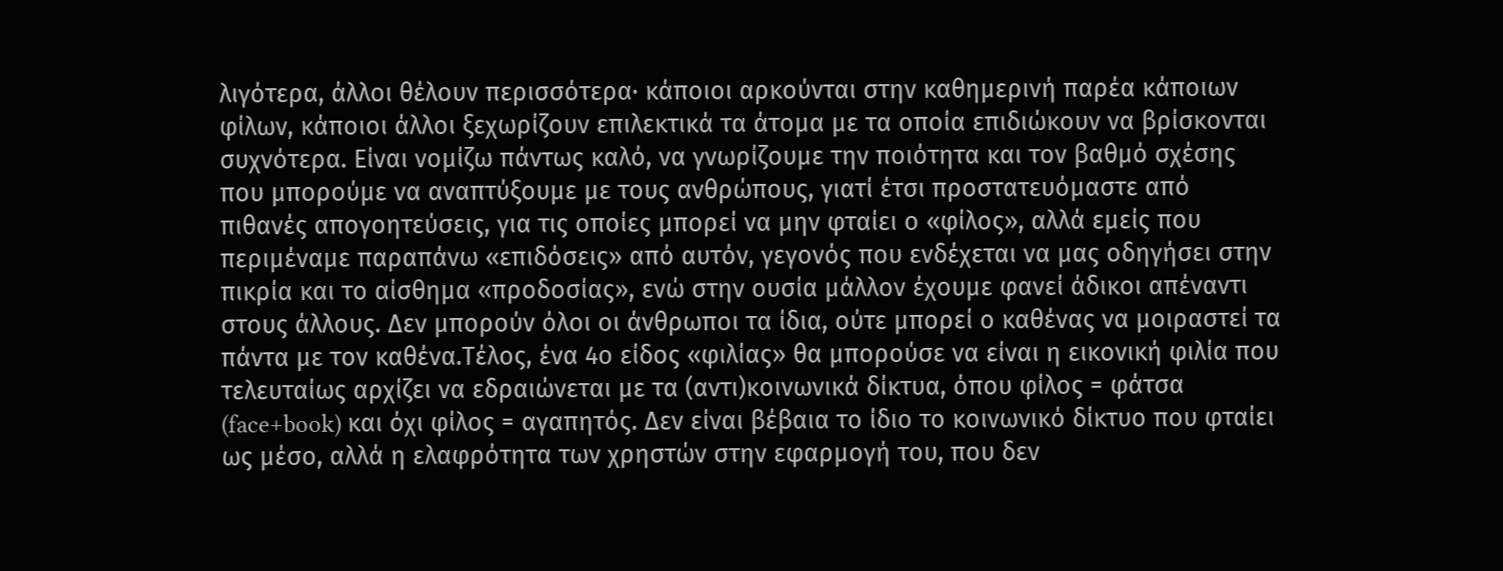λιγότερα, άλλοι θέλουν περισσότερα∙ κάποιοι αρκούνται στην καθημερινή παρέα κάποιων φίλων, κάποιοι άλλοι ξεχωρίζουν επιλεκτικά τα άτομα με τα οποία επιδιώκουν να βρίσκονται συχνότερα. Είναι νομίζω πάντως καλό, να γνωρίζουμε την ποιότητα και τον βαθμό σχέσης που μπορούμε να αναπτύξουμε με τους ανθρώπους, γιατί έτσι προστατευόμαστε από πιθανές απογοητεύσεις, για τις οποίες μπορεί να μην φταίει ο «φίλος», αλλά εμείς που περιμέναμε παραπάνω «επιδόσεις» από αυτόν, γεγονός που ενδέχεται να μας οδηγήσει στην πικρία και το αίσθημα «προδοσίας», ενώ στην ουσία μάλλον έχουμε φανεί άδικοι απέναντι στους άλλους. Δεν μπορούν όλοι οι άνθρωποι τα ίδια, ούτε μπορεί ο καθένας να μοιραστεί τα πάντα με τον καθένα.Τέλος, ένα 4ο είδος «φιλίας» θα μπορούσε να είναι η εικονική φιλία που τελευταίως αρχίζει να εδραιώνεται με τα (αντι)κοινωνικά δίκτυα, όπου φίλος = φάτσα (face+book) και όχι φίλος = αγαπητός. Δεν είναι βέβαια το ίδιο το κοινωνικό δίκτυο που φταίει ως μέσο, αλλά η ελαφρότητα των χρηστών στην εφαρμογή του, που δεν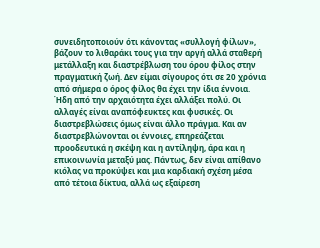συνειδητοποιούν ότι κάνοντας «συλλογή φίλων», βάζουν το λιθαράκι τους για την αργή αλλά σταθερή μετάλλαξη και διαστρέβλωση του όρου φίλος στην πραγματική ζωή. Δεν είμαι σίγουρος ότι σε 20 χρόνια από σήμερα ο όρος φίλος θα έχει την ίδια έννοια. Ήδη από την αρχαιότητα έχει αλλάξει πολύ. Οι αλλαγές είναι αναπόφευκτες και φυσικές. Οι διαστρεβλώσεις όμως είναι άλλο πράγμα. Και αν διαστρεβλώνονται οι έννοιες, επηρεάζεται προοδευτικά η σκέψη και η αντίληψη, άρα και η επικοινωνία μεταξύ μας. Πάντως, δεν είναι απίθανο κιόλας να προκύψει και μια καρδιακή σχέση μέσα από τέτοια δίκτυα, αλλά ως εξαίρεση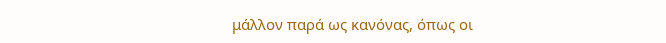μάλλον παρά ως κανόνας, όπως οι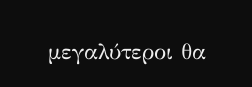μεγαλύτεροι θα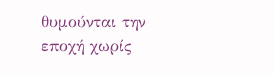θυμούνται την εποχή χωρίς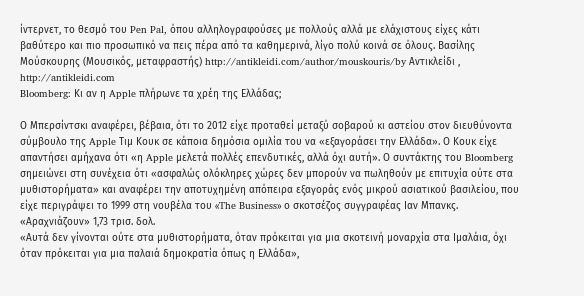ίντερνετ, το θεσμό του Pen Pal, όπου αλληλογραφούσες με πολλούς αλλά με ελάχιστους είχες κάτι βαθύτερο και πιο προσωπικό να πεις πέρα από τα καθημερινά, λίγο πολύ κοινά σε όλους. Βασίλης Μούσκουρης (Μουσικός, μεταφραστής) http://antikleidi.com/author/mouskouris/by Αντικλείδι , http://antikleidi.com
Bloomberg: Κι αν η Apple πλήρωνε τα χρέη της Ελλάδας;

Ο Μπερσίντσκι αναφέρει, βέβαια, ότι το 2012 είχε προταθεί μεταξύ σοβαρού κι αστείου στον διευθύνοντα σύμβουλο της Apple Τιμ Κουκ σε κάποια δημόσια ομιλία του να «εξαγοράσει την Ελλάδα». Ο Κουκ είχε απαντήσει αμήχανα ότι «η Apple μελετά πολλές επενδυτικές, αλλά όχι αυτή». Ο συντάκτης του Bloomberg σημειώνει στη συνέχεια ότι «ασφαλώς ολόκληρες χώρες δεν μπορούν να πωληθούν με επιτυχία ούτε στα μυθιστορήματα» και αναφέρει την αποτυχημένη απόπειρα εξαγοράς ενός μικρού ασιατικού βασιλείου, που είχε περιγράψει το 1999 στη νουβέλα του «The Business» ο σκοτσέζος συγγραφέας Ιαν Μπανκς.
«Αραχνιάζουν» 1,73 τρισ. δολ.
«Αυτά δεν γίνονται ούτε στα μυθιστορήματα, όταν πρόκειται για μια σκοτεινή μοναρχία στα Ιμαλάια, όχι όταν πρόκειται για μια παλαιά δημοκρατία όπως η Ελλάδα»,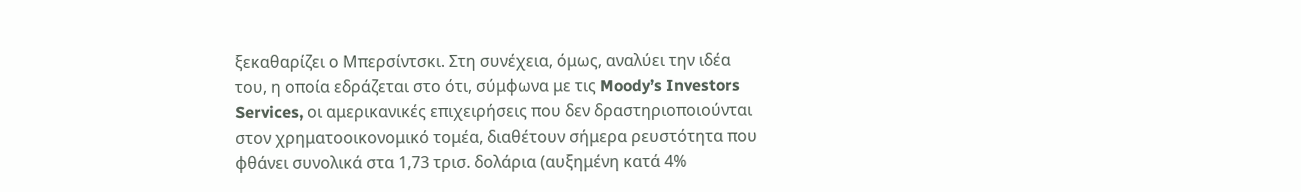ξεκαθαρίζει ο Μπερσίντσκι. Στη συνέχεια, όμως, αναλύει την ιδέα του, η οποία εδράζεται στο ότι, σύμφωνα με τις Moody’s Investors Services, οι αμερικανικές επιχειρήσεις που δεν δραστηριοποιούνται στον χρηματοοικονομικό τομέα, διαθέτουν σήμερα ρευστότητα που φθάνει συνολικά στα 1,73 τρισ. δολάρια (αυξημένη κατά 4%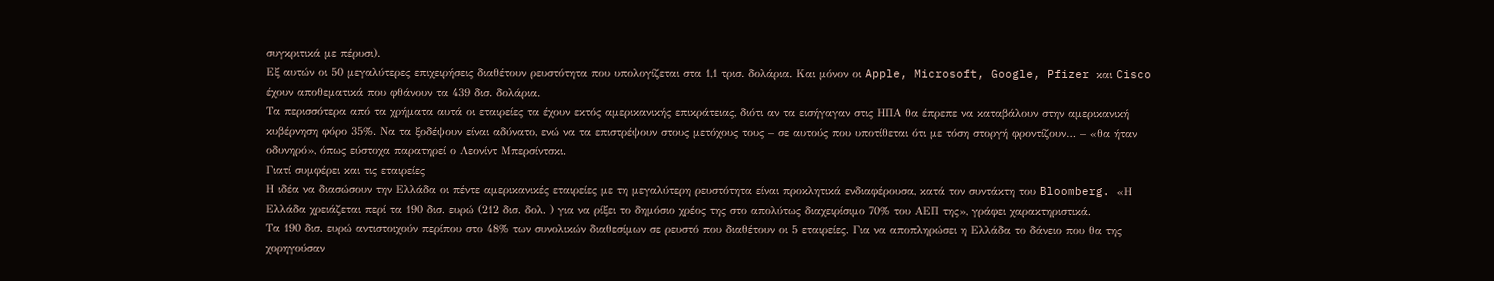συγκριτικά με πέρυσι).
Εξ αυτών οι 50 μεγαλύτερες επιχειρήσεις διαθέτουν ρευστότητα που υπολογίζεται στα 1,1 τρισ. δολάρια. Και μόνον οι Apple, Microsoft, Google, Pfizer και Cisco έχουν αποθεματικά που φθάνουν τα 439 δισ. δολάρια.
Τα περισσότερα από τα χρήματα αυτά οι εταιρείες τα έχουν εκτός αμερικανικής επικράτειας, διότι αν τα εισήγαγαν στις ΗΠΑ θα έπρεπε να καταβάλουν στην αμερικανική κυβέρνηση φόρο 35%. Να τα ξοδέψουν είναι αδύνατο, ενώ να τα επιστρέψουν στους μετόχους τους – σε αυτούς που υποτίθεται ότι με τόση στοργή φροντίζουν… – «θα ήταν οδυνηρό», όπως εύστοχα παρατηρεί ο Λεονίντ Μπερσίντσκι.
Γιατί συμφέρει και τις εταιρείες
Η ιδέα να διασώσουν την Ελλάδα οι πέντε αμερικανικές εταιρείες με τη μεγαλύτερη ρευστότητα είναι προκλητικά ενδιαφέρουσα, κατά τον συντάκτη του Bloomberg. «Η Ελλάδα χρειάζεται περί τα 190 δισ. ευρώ (212 δισ. δολ. ) για να ρίξει το δημόσιο χρέος της στο απολύτως διαχειρίσιμο 70% του ΑΕΠ της», γράφει χαρακτηριστικά.
Τα 190 δισ. ευρώ αντιστοιχούν περίπου στο 48% των συνολικών διαθεσίμων σε ρευστό που διαθέτουν οι 5 εταιρείες. Για να αποπληρώσει η Ελλάδα το δάνειο που θα της χορηγούσαν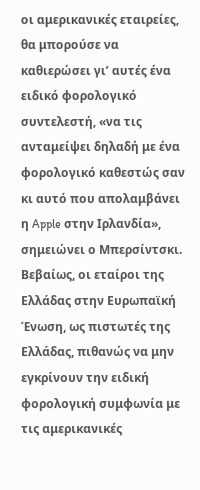οι αμερικανικές εταιρείες, θα μπορούσε να καθιερώσει γι’ αυτές ένα ειδικό φορολογικό συντελεστή, «να τις ανταμείψει δηλαδή με ένα φορολογικό καθεστώς σαν κι αυτό που απολαμβάνει η Apple στην Ιρλανδία», σημειώνει ο Μπερσίντσκι.
Βεβαίως, οι εταίροι της Ελλάδας στην Ευρωπαϊκή Ένωση, ως πιστωτές της Ελλάδας, πιθανώς να μην εγκρίνουν την ειδική φορολογική συμφωνία με τις αμερικανικές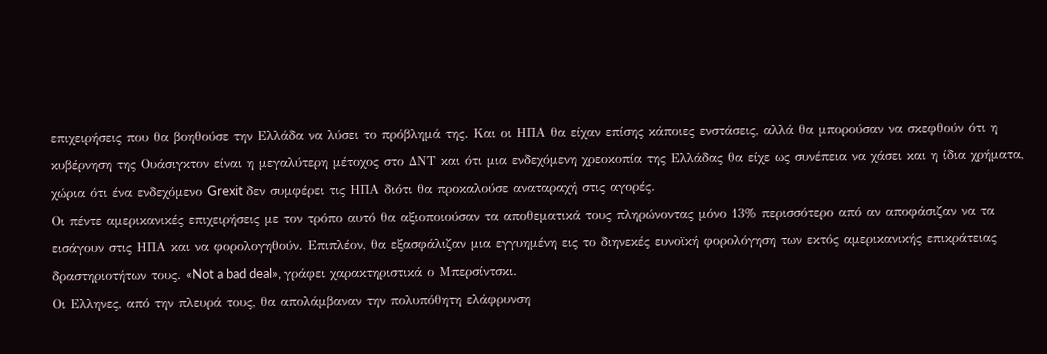επιχειρήσεις που θα βοηθούσε την Ελλάδα να λύσει το πρόβλημά της. Και οι ΗΠΑ θα είχαν επίσης κάποιες ενστάσεις, αλλά θα μπορούσαν να σκεφθούν ότι η κυβέρνηση της Ουάσιγκτον είναι η μεγαλύτερη μέτοχος στο ΔΝΤ και ότι μια ενδεχόμενη χρεοκοπία της Ελλάδας θα είχε ως συνέπεια να χάσει και η ίδια χρήματα, χώρια ότι ένα ενδεχόμενο Grexit δεν συμφέρει τις ΗΠΑ διότι θα προκαλούσε αναταραχή στις αγορές.
Οι πέντε αμερικανικές επιχειρήσεις με τον τρόπο αυτό θα αξιοποιούσαν τα αποθεματικά τους πληρώνοντας μόνο 13% περισσότερο από αν αποφάσιζαν να τα εισάγουν στις ΗΠΑ και να φορολογηθούν. Επιπλέον, θα εξασφάλιζαν μια εγγυημένη εις το διηνεκές ευνοϊκή φορολόγηση των εκτός αμερικανικής επικράτειας δραστηριοτήτων τους. «Not a bad deal», γράφει χαρακτηριστικά ο Μπερσίντσκι.
Οι Ελληνες, από την πλευρά τους, θα απολάμβαναν την πολυπόθητη ελάφρυνση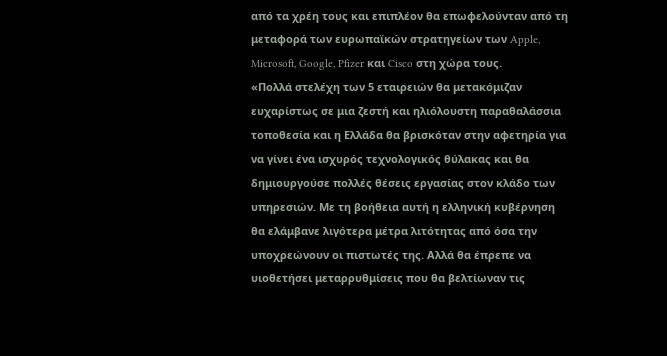από τα χρέη τους και επιπλέον θα επωφελούνταν από τη μεταφορά των ευρωπαϊκών στρατηγείων των Apple, Microsoft, Google, Pfizer και Cisco στη χώρα τους.
«Πολλά στελέχη των 5 εταιρειών θα μετακόμιζαν ευχαρίστως σε μια ζεστή και ηλιόλουστη παραθαλάσσια τοποθεσία και η Ελλάδα θα βρισκόταν στην αφετηρία για να γίνει ένα ισχυρός τεχνολογικός θύλακας και θα δημιουργούσε πολλές θέσεις εργασίας στον κλάδο των υπηρεσιών. Με τη βοήθεια αυτή η ελληνική κυβέρνηση θα ελάμβανε λιγότερα μέτρα λιτότητας από όσα την υποχρεώνουν οι πιστωτές της. Αλλά θα έπρεπε να υιοθετήσει μεταρρυθμίσεις που θα βελτίωναν τις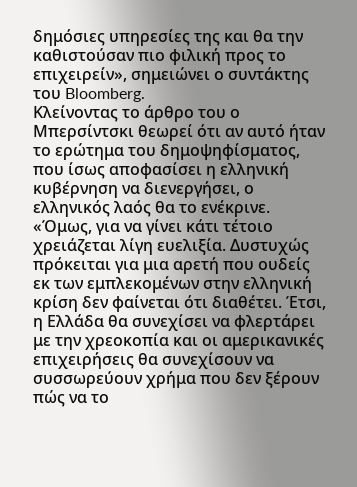δημόσιες υπηρεσίες της και θα την καθιστούσαν πιο φιλική προς το επιχειρείν», σημειώνει ο συντάκτης του Bloomberg.
Κλείνοντας το άρθρο του ο Μπερσίντσκι θεωρεί ότι αν αυτό ήταν το ερώτημα του δημοψηφίσματος, που ίσως αποφασίσει η ελληνική κυβέρνηση να διενεργήσει, ο ελληνικός λαός θα το ενέκρινε.
«Όμως, για να γίνει κάτι τέτοιο χρειάζεται λίγη ευελιξία. Δυστυχώς πρόκειται για μια αρετή που ουδείς εκ των εμπλεκομένων στην ελληνική κρίση δεν φαίνεται ότι διαθέτει. Έτσι, η Ελλάδα θα συνεχίσει να φλερτάρει με την χρεοκοπία και οι αμερικανικές επιχειρήσεις θα συνεχίσουν να συσσωρεύουν χρήμα που δεν ξέρουν πώς να το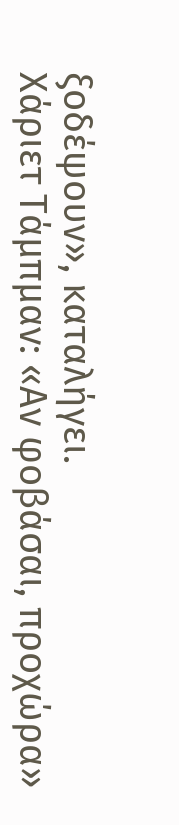ξοδέψουν», καταλήγει.
Χάριετ Τάμπμαν: «Αν φοβάσαι, προχώρα»